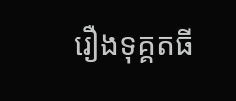រឿងទុគ្គតធី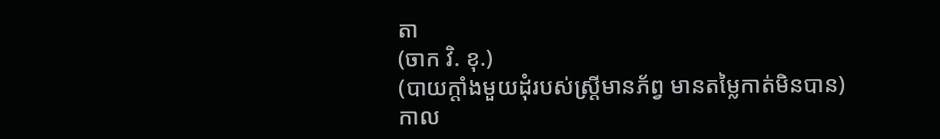តា
(ចាក វិ. ខុ.)
(បាយក្តាំងមួយដុំរបស់ស្ត្រីមានភ័ព្វ មានតម្លៃកាត់មិនបាន)
កាល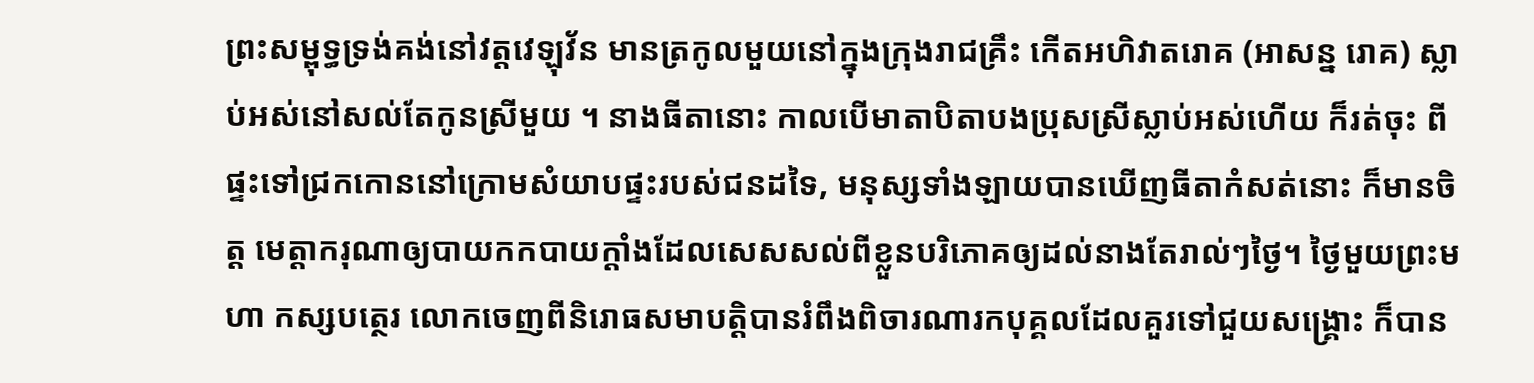ព្រះសម្ពុទ្ធទ្រង់គង់នៅវត្តវេឡុវ័ន មានត្រកូលមួយនៅក្នុងក្រុងរាជគ្រឹះ កើតអហិវាតរោគ (អាសន្ន រោគ) ស្លាប់អស់នៅសល់តែកូនស្រីមួយ ។ នាងធីតានោះ កាលបើមាតាបិតាបងប្រុសស្រីស្លាប់អស់ហើយ ក៏រត់ចុះ ពីផ្ទះទៅជ្រកកោននៅក្រោមសំយាបផ្ទះរបស់ជនដទៃ, មនុស្សទាំងឡាយបានឃើញធីតាកំសត់នោះ ក៏មានចិត្ត មេត្តាករុណាឲ្យបាយកកបាយក្តាំងដែលសេសសល់ពីខ្លួនបរិភោគឲ្យដល់នាងតែរាល់ៗថ្ងៃ។ ថ្ងៃមួយព្រះមហា កស្សបត្ថេរ លោកចេញពីនិរោធសមាបត្តិបានរំពឹងពិចារណារកបុគ្គលដែលគួរទៅជួយសង្គ្រោះ ក៏បាន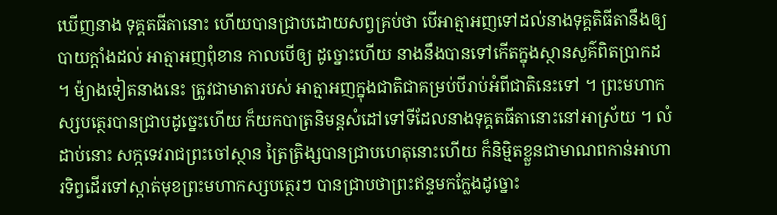ឃើញនាង ទុគ្គតធីតានោះ ហើយបានជ្រាបដោយសព្វគ្រប់ថា បើអាត្មាអញទៅដល់នាងទុគ្គតិធីតានឹងឲ្យបាយក្តាំងដល់ អាត្មាអញពុំខាន កាលបើឲ្យ ដូច្នោះហើយ នាងនឹងបានទៅកើតក្នុងស្ថានសួគ៌ពិតប្រាកដ ។ ម៉្យាងទៀតនាងនេះ ត្រូវជាមាតារបស់ អាត្មាអញក្នុងជាតិជាគម្រប់បីរាប់អំពីជាតិនេះទៅ ។ ព្រះមហាកស្សបត្ថេរបានជ្រាបដូច្នេះហើយ ក៏យកបាត្រនិមន្តសំដៅទៅទីដែលនាងទុគ្គតធីតានោះនៅអាស្រ័យ ។ លំដាប់នោះ សក្កទេវរាជព្រះចៅស្ថាន ត្រៃត្រិង្សបានជ្រាបហេតុនោះហើយ ក៏និម្មិតខ្លួនជាមាណពកាន់អាហារទិព្វដើរទៅស្កាត់មុខព្រះមហាកស្សបត្ថេរៗ បានជ្រាបថាព្រះឥន្ទមកក្លែងដូច្នោះ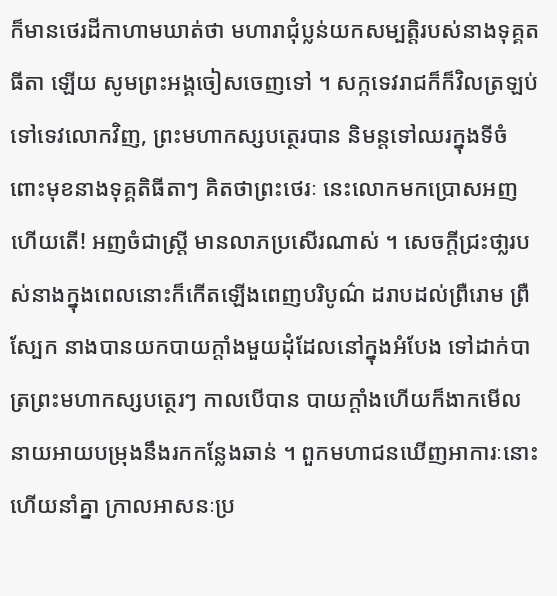ក៏មានថេរដីកាហាមឃាត់ថា មហារាជុំប្លន់យកសម្បត្តិរបស់នាងទុគ្គតធីតា ឡើយ សូមព្រះអង្គចៀសចេញទៅ ។ សក្កទេវរាជក៏ក៏វិលត្រឡប់ទៅទេវលោកវិញ, ព្រះមហាកស្សបត្ថេរបាន និមន្តទៅឈរក្នុងទីចំពោះមុខនាងទុគ្គតិធីតាៗ គិតថាព្រះថេរៈ នេះលោកមកប្រោសអញហើយតើ! អញចំជាស្រ្តី មានលាភប្រសើរណាស់ ។ សេចក្តីជ្រះថា្លរបស់នាងក្នុងពេលនោះក៏កើតឡើងពេញបរិបូណ៌ ដរាបដល់ព្រឺរោម ព្រឺស្បែក នាងបានយកបាយក្តាំងមួយដុំដែលនៅក្នុងអំបែង ទៅដាក់បាត្រព្រះមហាកស្សបត្ថេរៗ កាលបើបាន បាយក្តាំងហើយក៏ងាកមើលនាយអាយបម្រុងនឹងរកកន្លែងឆាន់ ។ ពួកមហាជនឃើញអាការៈនោះហើយនាំគ្នា ក្រាលអាសនៈប្រ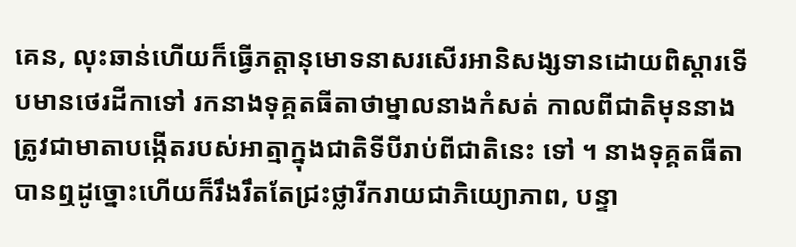គេន, លុះឆាន់ហើយក៏ធ្វើភត្តានុមោទនាសរសើរអានិសង្សទានដោយពិស្តារទើបមានថេរដីកាទៅ រកនាងទុគ្គតធីតាថាម្នាលនាងកំសត់ កាលពីជាតិមុននាងត្រូវជាមាតាបង្កើតរបស់អាត្មាក្នុងជាតិទីបីរាប់ពីជាតិនេះ ទៅ ។ នាងទុគ្គតធីតាបានឮដូច្នោះហើយក៏រឹងរឹតតែជ្រះថ្លារីករាយជាភិយ្យោភាព, បន្ទា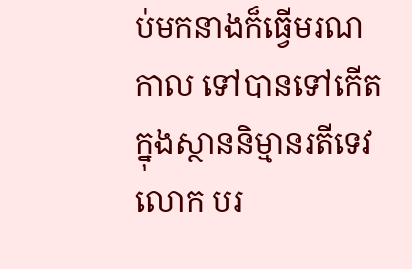ប់មកនាងក៏ធ្វើមរណកាល ទៅបានទៅកើតក្នុងស្ថាននិម្មានរតីទេវលោក បរ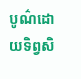បូណ៌ដោយទិព្វសិ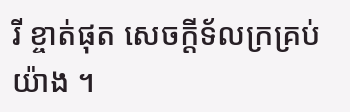រី ខ្ចាត់ផុត សេចក្តីទ័លក្រគ្រប់យ៉ាង ។